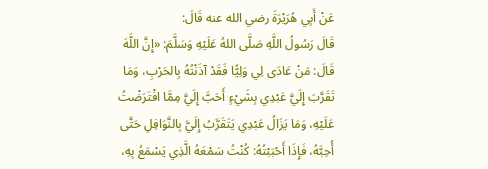عَنْ أَبِي هُرَيْرَةَ رضي الله عنه قَالَ:
قَالَ رَسُولُ اللَّهِ صَلَّى اللهُ عَلَيْهِ وَسَلَّمَ: «إِنَّ اللَّهَ قَالَ: مَنْ عَادَى لِي وَلِيًّا فَقَدْ آذَنْتُهُ بِالحَرْبِ، وَمَا تَقَرَّبَ إِلَيَّ عَبْدِي بِشَيْءٍ أَحَبَّ إِلَيَّ مِمَّا افْتَرَضْتُ عَلَيْهِ، وَمَا يَزَالُ عَبْدِي يَتَقَرَّبُ إِلَيَّ بِالنَّوَافِلِ حَتَّى أُحِبَّهُ، فَإِذَا أَحْبَبْتُهُ: كُنْتُ سَمْعَهُ الَّذِي يَسْمَعُ بِهِ،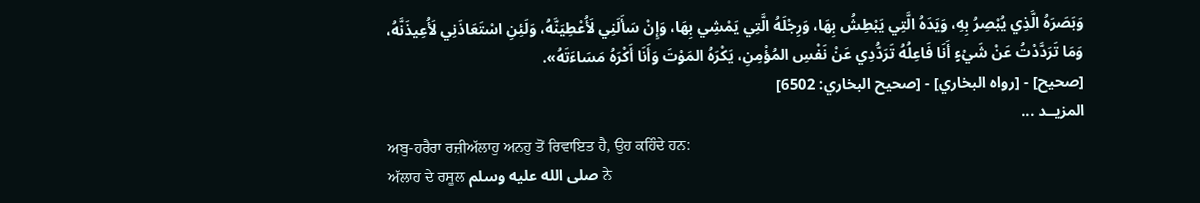وَبَصَرَهُ الَّذِي يُبْصِرُ بِهِ، وَيَدَهُ الَّتِي يَبْطِشُ بِهَا، وَرِجْلَهُ الَّتِي يَمْشِي بِهَا، وَإِنْ سَأَلَنِي لَأُعْطِيَنَّهُ، وَلَئِنِ اسْتَعَاذَنِي لَأُعِيذَنَّهُ، وَمَا تَرَدَّدْتُ عَنْ شَيْءٍ أَنَا فَاعِلُهُ تَرَدُّدِي عَنْ نَفْسِ المُؤْمِنِ، يَكْرَهُ المَوْتَ وَأَنَا أَكْرَهُ مَسَاءَتَهُ».
[صحيح] - [رواه البخاري] - [صحيح البخاري: 6502]
المزيــد ...
ਅਬੁ-ਹਰੈਰਾ ਰਜ਼ੀਅੱਲਾਹੁ ਅਨਹੁ ਤੋਂ ਰਿਵਾਇਤ ਹੈ, ਉਹ ਕਹਿੰਦੇ ਹਨ:
ਅੱਲਾਹ ਦੇ ਰਸੂਲ صلى الله عليه وسلم ਨੇ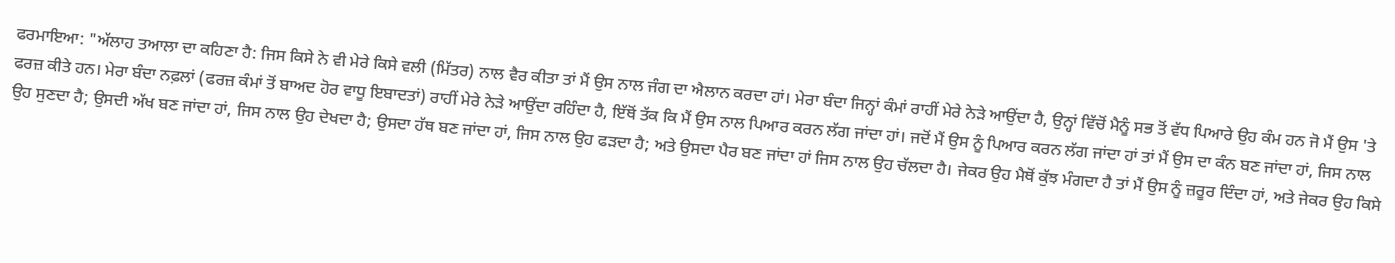ਫਰਮਾਇਆ: "ਅੱਲਾਹ ਤਆਲਾ ਦਾ ਕਹਿਣਾ ਹੈ: ਜਿਸ ਕਿਸੇ ਨੇ ਵੀ ਮੇਰੇ ਕਿਸੇ ਵਲੀ (ਮਿੱਤਰ) ਨਾਲ ਵੈਰ ਕੀਤਾ ਤਾਂ ਮੈਂ ਉਸ ਨਾਲ ਜੰਗ ਦਾ ਐਲਾਨ ਕਰਦਾ ਹਾਂ। ਮੇਰਾ ਬੰਦਾ ਜਿਨ੍ਹਾਂ ਕੰਮਾਂ ਰਾਹੀਂ ਮੇਰੇ ਨੇੜੇ ਆਉਂਦਾ ਹੈ, ਉਨ੍ਹਾਂ ਵਿੱਚੋਂ ਮੈਨੂੰ ਸਭ ਤੋਂ ਵੱਧ ਪਿਆਰੇ ਉਹ ਕੰਮ ਹਨ ਜੋ ਮੈਂ ਉਸ 'ਤੇ ਫਰਜ਼ ਕੀਤੇ ਹਨ। ਮੇਰਾ ਬੰਦਾ ਨਫ਼ਲਾਂ (ਫਰਜ਼ ਕੰਮਾਂ ਤੋਂ ਬਾਅਦ ਹੋਰ ਵਾਧੂ ਇਬਾਦਤਾਂ) ਰਾਹੀਂ ਮੇਰੇ ਨੇੜੇ ਆਉਂਦਾ ਰਹਿੰਦਾ ਹੈ, ਇੱਥੋਂ ਤੱਕ ਕਿ ਮੈਂ ਉਸ ਨਾਲ ਪਿਆਰ ਕਰਨ ਲੱਗ ਜਾਂਦਾ ਹਾਂ। ਜਦੋਂ ਮੈਂ ਉਸ ਨੂੰ ਪਿਆਰ ਕਰਨ ਲੱਗ ਜਾਂਦਾ ਹਾਂ ਤਾਂ ਮੈਂ ਉਸ ਦਾ ਕੰਨ ਬਣ ਜਾਂਦਾ ਹਾਂ, ਜਿਸ ਨਾਲ ਉਹ ਸੁਣਦਾ ਹੈ; ਉਸਦੀ ਅੱਖ ਬਣ ਜਾਂਦਾ ਹਾਂ, ਜਿਸ ਨਾਲ ਉਹ ਦੇਖਦਾ ਹੈ; ਉਸਦਾ ਹੱਥ ਬਣ ਜਾਂਦਾ ਹਾਂ, ਜਿਸ ਨਾਲ ਉਹ ਫੜਦਾ ਹੈ; ਅਤੇ ਉਸਦਾ ਪੈਰ ਬਣ ਜਾਂਦਾ ਹਾਂ ਜਿਸ ਨਾਲ ਉਹ ਚੱਲਦਾ ਹੈ। ਜੇਕਰ ਉਹ ਮੈਥੋਂ ਕੁੱਝ ਮੰਗਦਾ ਹੈ ਤਾਂ ਮੈਂ ਉਸ ਨੂੰ ਜ਼ਰੂਰ ਦਿੰਦਾ ਹਾਂ, ਅਤੇ ਜੇਕਰ ਉਹ ਕਿਸੇ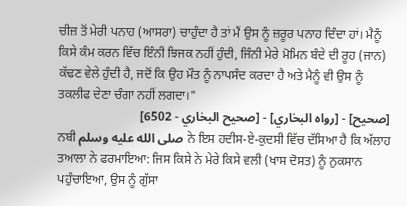ਚੀਜ਼ ਤੋਂ ਮੇਰੀ ਪਨਾਹ (ਆਸਰਾ) ਚਾਹੁੰਦਾ ਹੈ ਤਾਂ ਮੈਂ ਉਸ ਨੂੰ ਜ਼ਰੂਰ ਪਨਾਹ ਦਿੰਦਾ ਹਾਂ। ਮੈਨੂੰ ਕਿਸੇ ਕੰਮ ਕਰਨ ਵਿੱਚ ਇੰਨੀ ਝਿਜਕ ਨਹੀਂ ਹੁੰਦੀ, ਜਿੰਨੀ ਮੇਰੇ ਮੋਮਿਨ ਬੰਦੇ ਦੀ ਰੂਹ (ਜਾਨ) ਕੱਢਣ ਵੇਲੇ ਹੁੰਦੀ ਹੈ, ਜਦੋਂ ਕਿ ਉਹ ਮੌਤ ਨੂੰ ਨਾਪਸੰਦ ਕਰਦਾ ਹੈ ਅਤੇ ਮੈਨੂੰ ਵੀ ਉਸ ਨੂੰ ਤਕਲੀਫ ਦੇਣਾ ਚੰਗਾ ਨਹੀਂ ਲਗਦਾ।"
[صحيح] - [رواه البخاري] - [صحيح البخاري - 6502]
ਨਬੀ صلى الله عليه وسلم ਨੇ ਇਸ ਹਦੀਸ-ਏ-ਕੁਦਸੀ ਵਿੱਚ ਦੱਸਿਆ ਹੈ ਕਿ ਅੱਲਾਹ ਤਆਲਾ ਨੇ ਫਰਮਾਇਆ: ਜਿਸ ਕਿਸੇ ਨੇ ਮੇਰੇ ਕਿਸੇ ਵਲੀ (ਖਾਸ ਦੋਸਤ) ਨੂੰ ਨੁਕਸਾਨ ਪਹੁੰਚਾਇਆ, ਉਸ ਨੂੰ ਗੁੱਸਾ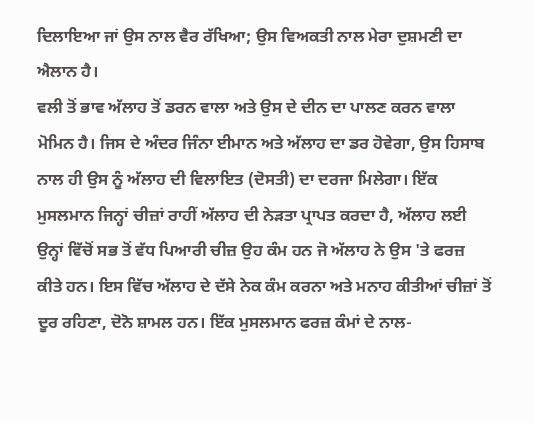ਦਿਲਾਇਆ ਜਾਂ ਉਸ ਨਾਲ ਵੈਰ ਰੱਖਿਆ; ਉਸ ਵਿਅਕਤੀ ਨਾਲ ਮੇਰਾ ਦੁਸ਼ਮਣੀ ਦਾ ਐਲਾਨ ਹੈ।
ਵਲੀ ਤੋਂ ਭਾਵ ਅੱਲਾਹ ਤੋਂ ਡਰਨ ਵਾਲਾ ਅਤੇ ਉਸ ਦੇ ਦੀਨ ਦਾ ਪਾਲਣ ਕਰਨ ਵਾਲਾ ਮੋਮਿਨ ਹੈ। ਜਿਸ ਦੇ ਅੰਦਰ ਜਿੰਨਾ ਈਮਾਨ ਅਤੇ ਅੱਲਾਹ ਦਾ ਡਰ ਹੋਵੇਗਾ, ਉਸ ਹਿਸਾਬ ਨਾਲ ਹੀ ਉਸ ਨੂੰ ਅੱਲਾਹ ਦੀ ਵਿਲਾਇਤ (ਦੋਸਤੀ) ਦਾ ਦਰਜਾ ਮਿਲੇਗਾ। ਇੱਕ ਮੁਸਲਮਾਨ ਜਿਨ੍ਹਾਂ ਚੀਜ਼ਾਂ ਰਾਹੀਂ ਅੱਲਾਹ ਦੀ ਨੇੜਤਾ ਪ੍ਰਾਪਤ ਕਰਦਾ ਹੈ, ਅੱਲਾਹ ਲਈ ਉਨ੍ਹਾਂ ਵਿੱਚੋਂ ਸਭ ਤੋਂ ਵੱਧ ਪਿਆਰੀ ਚੀਜ਼ ਉਹ ਕੰਮ ਹਨ ਜੋ ਅੱਲਾਹ ਨੇ ਉਸ 'ਤੇ ਫਰਜ਼ ਕੀਤੇ ਹਨ। ਇਸ ਵਿੱਚ ਅੱਲਾਹ ਦੇ ਦੱਸੇ ਨੇਕ ਕੰਮ ਕਰਨਾ ਅਤੇ ਮਨਾਹ ਕੀਤੀਆਂ ਚੀਜ਼ਾਂ ਤੋਂ ਦੂਰ ਰਹਿਣਾ, ਦੋਨੋ ਸ਼ਾਮਲ ਹਨ। ਇੱਕ ਮੁਸਲਮਾਨ ਫਰਜ਼ ਕੰਮਾਂ ਦੇ ਨਾਲ-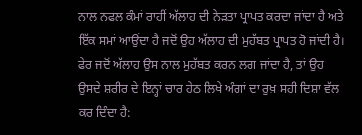ਨਾਲ ਨਫਲ ਕੰਮਾਂ ਰਾਹੀਂ ਅੱਲਾਹ ਦੀ ਨੇੜਤਾ ਪ੍ਰਾਪਤ ਕਰਦਾ ਜਾਂਦਾ ਹੈ ਅਤੇ ਇੱਕ ਸਮਾਂ ਆਉਂਦਾ ਹੈ ਜਦੋਂ ਉਹ ਅੱਲਾਹ ਦੀ ਮੁਹੱਬਤ ਪ੍ਰਾਪਤ ਹੋ ਜਾਂਦੀ ਹੈ। ਫੇਰ ਜਦੋਂ ਅੱਲਾਹ ਉਸ ਨਾਲ ਮੁਹੱਬਤ ਕਰਨ ਲਗ ਜਾਂਦਾ ਹੈ, ਤਾਂ ਉਹ ਉਸਦੇ ਸ਼ਰੀਰ ਦੇ ਇਨ੍ਹਾਂ ਚਾਰ ਹੇਠ ਲਿਖੇ ਅੰਗਾਂ ਦਾ ਰੁਖ਼ ਸਹੀ ਦਿਸ਼ਾ ਵੱਲ ਕਰ ਦਿੰਦਾ ਹੈ: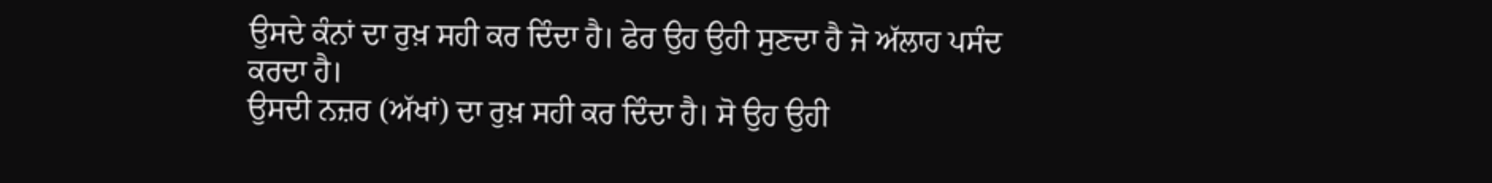ਉਸਦੇ ਕੰਨਾਂ ਦਾ ਰੁਖ਼ ਸਹੀ ਕਰ ਦਿੰਦਾ ਹੈ। ਫੇਰ ਉਹ ਉਹੀ ਸੁਣਦਾ ਹੈ ਜੋ ਅੱਲਾਹ ਪਸੰਦ ਕਰਦਾ ਹੈ।
ਉਸਦੀ ਨਜ਼ਰ (ਅੱਖਾਂ) ਦਾ ਰੁਖ਼ ਸਹੀ ਕਰ ਦਿੰਦਾ ਹੈ। ਸੋ ਉਹ ਉਹੀ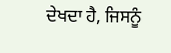ਦੇਖਦਾ ਹੈ, ਜਿਸਨੂੰ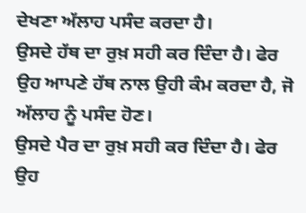ਦੇਖਣਾ ਅੱਲਾਹ ਪਸੰਦ ਕਰਦਾ ਹੈ।
ਉਸਦੇ ਹੱਥ ਦਾ ਰੁਖ਼ ਸਹੀ ਕਰ ਦਿੰਦਾ ਹੈ। ਫੇਰ ਉਹ ਆਪਣੇ ਹੱਥ ਨਾਲ ਉਹੀ ਕੰਮ ਕਰਦਾ ਹੈ, ਜੋ ਅੱਲਾਹ ਨੂੰ ਪਸੰਦ ਹੋਣ।
ਉਸਦੇ ਪੈਰ ਦਾ ਰੁਖ਼ ਸਹੀ ਕਰ ਦਿੰਦਾ ਹੈ। ਫੇਰ ਉਹ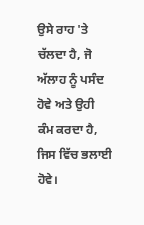ਉਸੇ ਰਾਹ 'ਤੇ ਚੱਲਦਾ ਹੈ, ਜੋ ਅੱਲਾਹ ਨੂੰ ਪਸੰਦ ਹੋਵੇ ਅਤੇ ਉਹੀ ਕੰਮ ਕਰਦਾ ਹੈ, ਜਿਸ ਵਿੱਚ ਭਲਾਈ ਹੋਵੇ।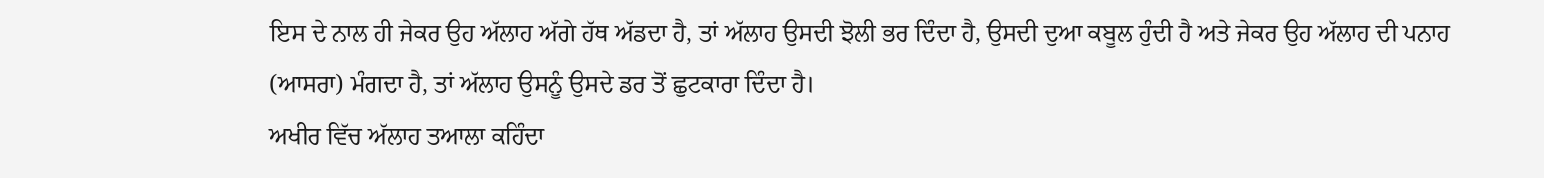ਇਸ ਦੇ ਨਾਲ ਹੀ ਜੇਕਰ ਉਹ ਅੱਲਾਹ ਅੱਗੇ ਹੱਥ ਅੱਡਦਾ ਹੈ, ਤਾਂ ਅੱਲਾਹ ਉਸਦੀ ਝੋਲੀ ਭਰ ਦਿੰਦਾ ਹੈ, ਉਸਦੀ ਦੁਆ ਕਬੂਲ ਹੁੰਦੀ ਹੈ ਅਤੇ ਜੇਕਰ ਉਹ ਅੱਲਾਹ ਦੀ ਪਨਾਹ (ਆਸਰਾ) ਮੰਗਦਾ ਹੈ, ਤਾਂ ਅੱਲਾਹ ਉਸਨੂੰ ਉਸਦੇ ਡਰ ਤੋਂ ਛੁਟਕਾਰਾ ਦਿੰਦਾ ਹੈ।
ਅਖੀਰ ਵਿੱਚ ਅੱਲਾਹ ਤਆਲਾ ਕਹਿੰਦਾ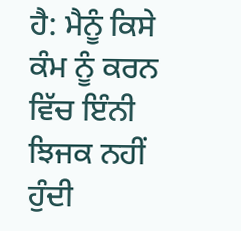ਹੈ: ਮੈਨੂੰ ਕਿਸੇ ਕੰਮ ਨੂੰ ਕਰਨ ਵਿੱਚ ਇੰਨੀ ਝਿਜਕ ਨਹੀਂ ਹੁੰਦੀ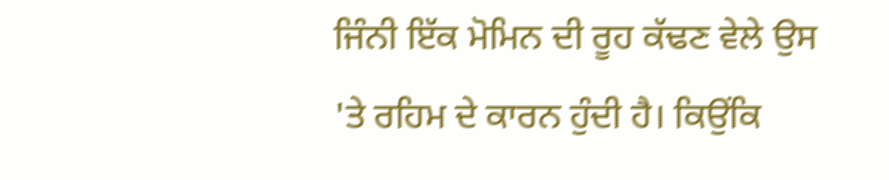ਜਿੰਨੀ ਇੱਕ ਮੋਮਿਨ ਦੀ ਰੂਹ ਕੱਢਣ ਵੇਲੇ ਉਸ 'ਤੇ ਰਹਿਮ ਦੇ ਕਾਰਨ ਹੁੰਦੀ ਹੈ। ਕਿਉਂਕਿ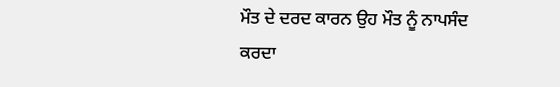ਮੌਤ ਦੇ ਦਰਦ ਕਾਰਨ ਉਹ ਮੌਤ ਨੂੰ ਨਾਪਸੰਦ ਕਰਦਾ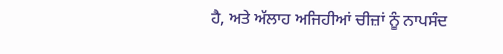ਹੈ, ਅਤੇ ਅੱਲਾਹ ਅਜਿਹੀਆਂ ਚੀਜ਼ਾਂ ਨੂੰ ਨਾਪਸੰਦ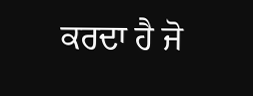ਕਰਦਾ ਹੈ ਜੋ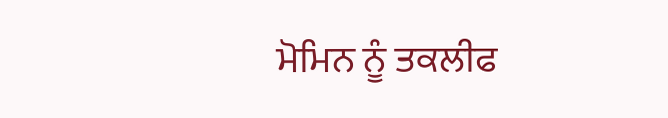ਮੋਮਿਨ ਨੂੰ ਤਕਲੀਫ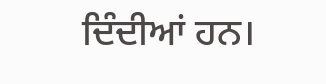ਦਿੰਦੀਆਂ ਹਨ।